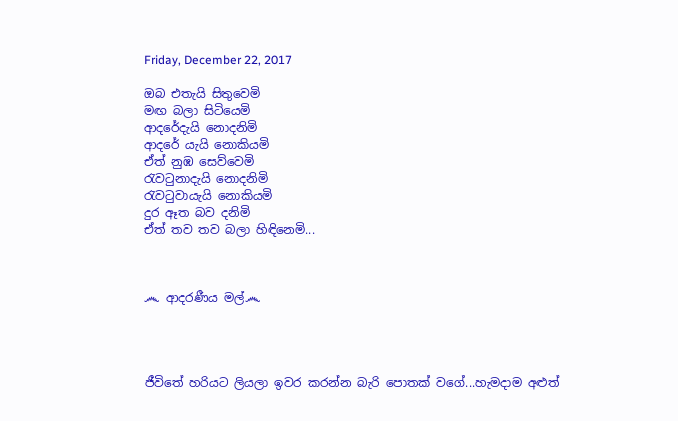Friday, December 22, 2017

ඔබ එතැයි සිතුවෙමි
මඟ බලා සිටියෙමි
ආදරේදැයි නොදනිමි
ආදරේ යැයි නොකියමි
ඒත් නුඹ සෙව්වෙමි
රැවටුනාදැයි නොදනිමි
රැවටුවායැයි නොකියමි
දුර ඈත බව දනිමි
ඒත් තව තව බලා හිඳිනෙමි...



෴ ආදරණීය මල්෴




ජීවිතේ හරියට ලියලා ඉවර කරන්න බැරි පොතක් වගේ...හැමදාම අළුත්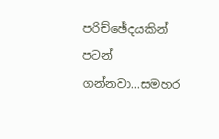පරිච්ඡේදයකින් පටන් ගන්නවා...සමහර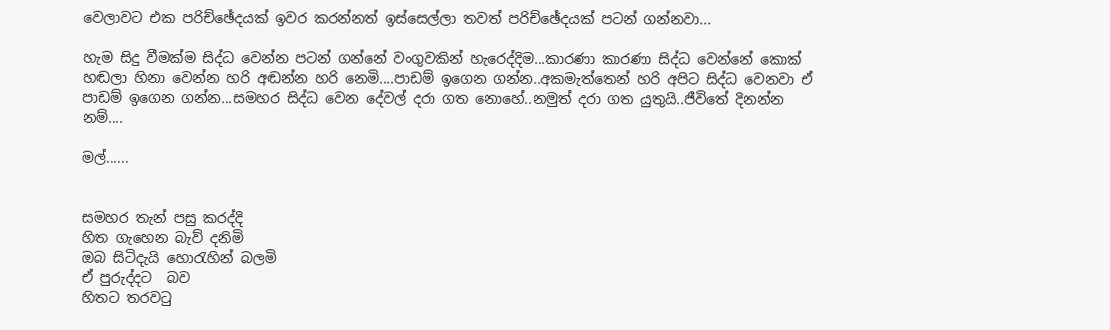වෙලාවට එක පරිච්ඡේදයක් ඉවර කරන්නත් ඉස්සෙල්ලා තවත් පරිච්ඡේදයක් පටන් ගන්නවා...

හැම සිදු වීමක්ම සිද්ධ වෙන්න පටන් ගන්නේ වංගුවකින් හැරෙද්දිම...කාරණා කාරණා සිද්ධ වෙන්නේ කොක් හඬලා හිනා වෙන්න හරි අඬන්න හරි නෙමි....පාඩම් ඉගෙන ගන්න..අකමැත්තෙන් හරි අපිට සිද්ධ වෙනවා ඒ පාඩම් ඉගෙන ගන්න...සමහර සිද්ධ වෙන දේවල් දරා ගත නොහේ..නමුත් දරා ගත යුතුයි..ජීවිතේ දිනන්න නම්....

මල්......


සමහර තැන් පසු කරද්දි
හිත ගැහෙන බැව් දනිමි
ඔබ සිටිදැයි හොරැහින් බලමි
ඒ පුරුද්දට  බව
හිතට තරවටු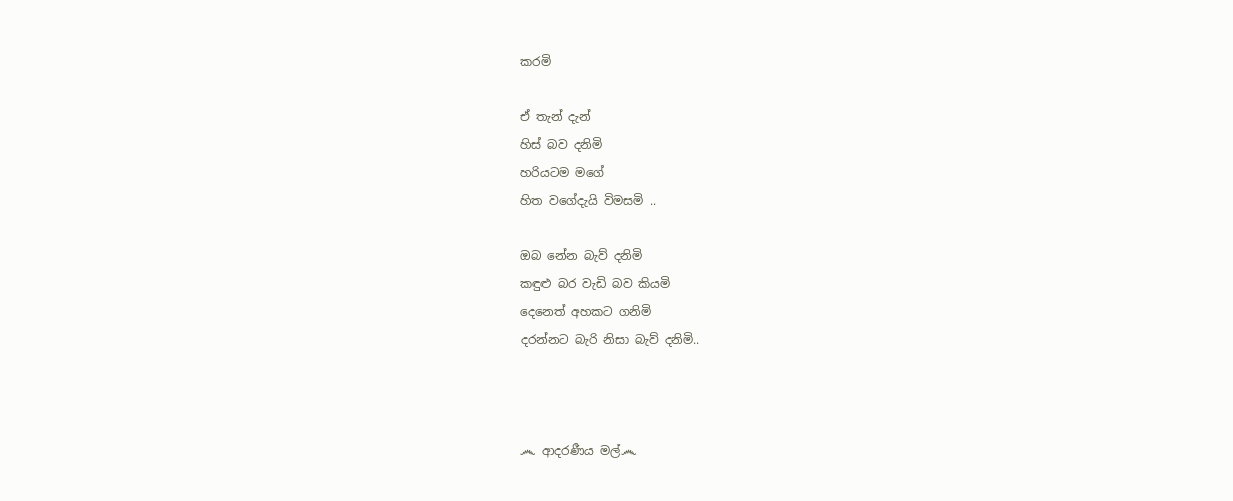කරමි

ඒ තැන් දැන්
හිස් බව දනිමි
හරියටම මගේ
හිත වගේදැයි විමසමි ..

ඔබ නේන බැව් දනිමි
කඳුළු බර වැඩි බව කියමි
දෙනෙත් අහකට ගනිමි
දරන්නට බැරි නිසා බැව් දනිමි..



෴ ආදරණීය මල්෴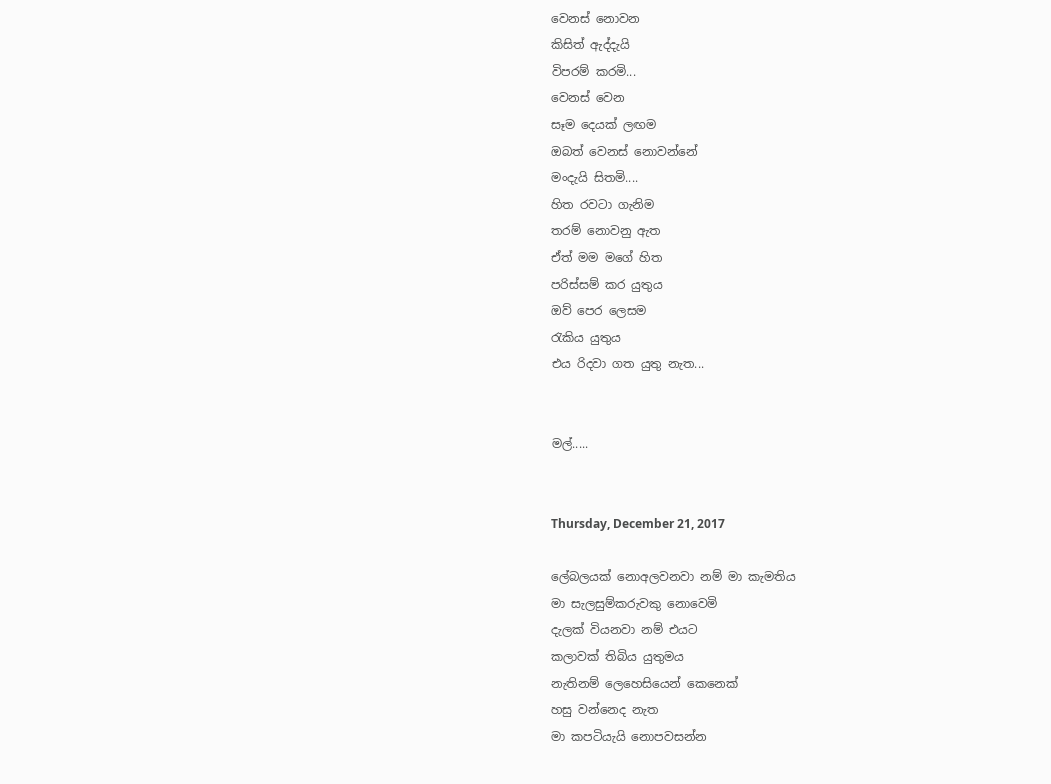වෙනස් නොවන
කිසිත් ඇද්දැයි
විපරම් කරමි...
වෙනස් වෙන
සෑම දෙයක් ලඟම
ඔබත් වෙනස් නොවන්නේ
මංදැයි සිතමි....
හිත රවටා ගැනිම
තරම් නොවනු ඇත
ඒත් මම මගේ හිත
පරිස්සම් කර යුතුය
ඔව් පෙර ලෙසම
රැකිය යුතුය
එය රිදවා ගත යුතු නැත...


මල්.....


Thursday, December 21, 2017

ලේබලයක් නොඅලවනවා නම් මා කැමතිය
මා සැලසුම්කරුවකු නොවෙමි
දැලක් වියනවා නම් එයට
කලාවක් තිබිය යුතුමය
නැතිනම් ලෙහෙසියෙන් කෙනෙක්
හසු වන්නෙද නැත
මා කපටියැයි නොපවසන්න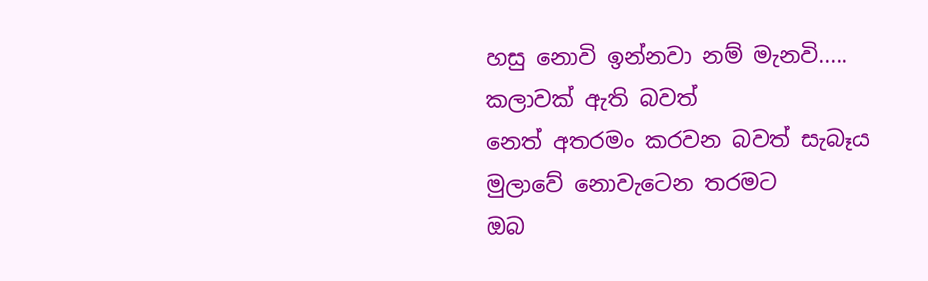හසු නොවි ඉන්නවා නම් මැනවි.....
කලාවක් ඇති බවත්
නෙත් අතරමං කරවන බවත් සැබෑය
මුලාවේ නොවැටෙන තරමට
ඔබ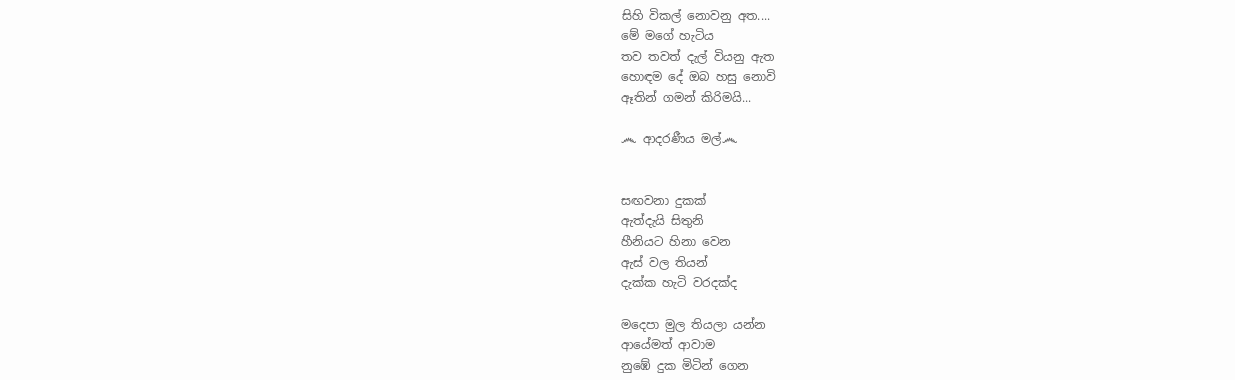සිහි විකල් නොවනු අත....
මේ මගේ හැටිය
තව තවත් දැල් වියනු ඇත
හොඳම දේ ඔබ හසු නොවි
ඈතින් ගමන් කිරිමයි...

෴ ආදරණීය මල්෴


සඟවනා දුකක්
ඇත්දැයි සිතුනි
හීනියට හිනා වෙන
ඇස් වල තියන්
දැක්ක හැටි වරදක්ද

මදෙපා මුල තියලා යන්න
ආයේමත් ආවාම
නුඹේ දුක මිටින් ගෙන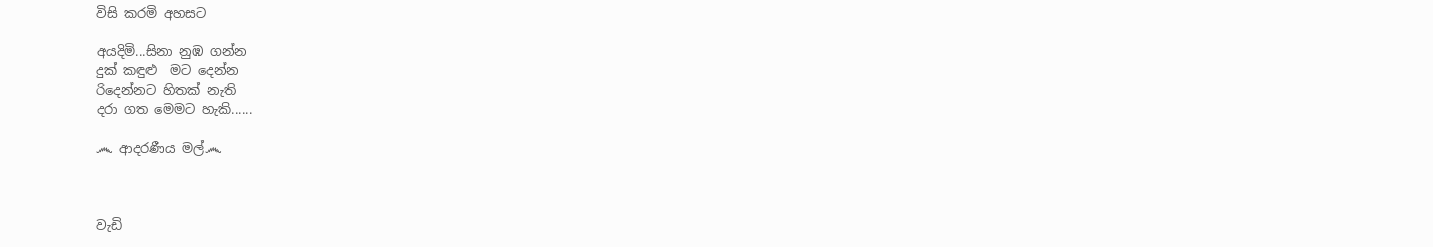විසි කරමි අහසට

අයදිමි...සිනා නුඹ ගන්න
දුක් කඳුළු  මට දෙන්න
රිදෙන්නට හිතක් නැති
දරා ගත මෙමට හැකි......

෴ ආදරණීය මල්෴



වැඩි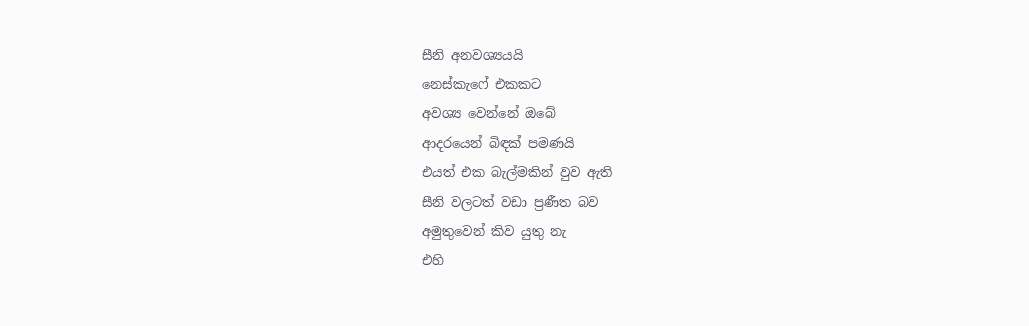සීනි අනවශ්‍යයයි
නෙස්කැෆේ එකකට
අවශ්‍ය වෙන්නේ ඔබේ
ආදරයෙන් බිඳක් පමණයි
එයත් එක බැල්මකින් වුව ඇති
සීනි වලටත් වඩා ප්‍රණීත බව
අමුතුවෙන් කිව යුතු නැ
එහි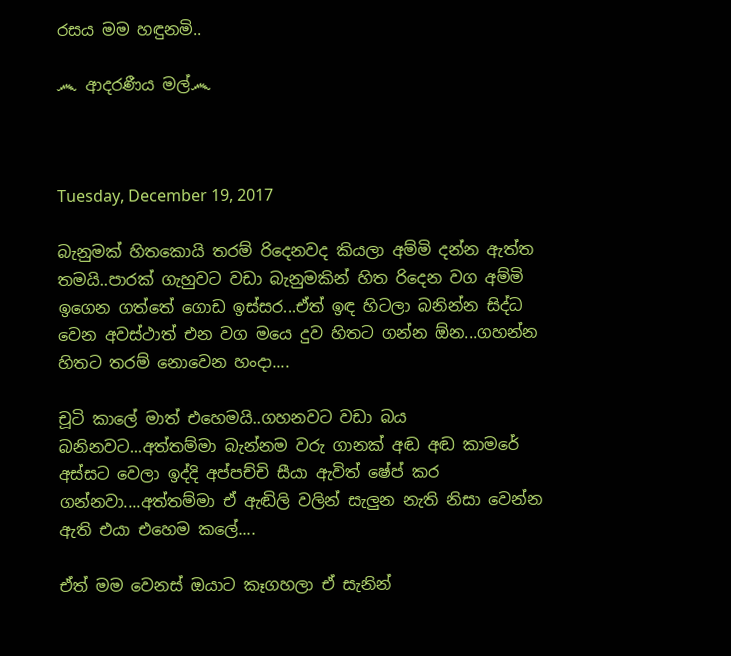රසය මම හඳුනමි..

෴ ආදරණීය මල්෴



Tuesday, December 19, 2017

බැනුමක් හිතකොයි තරම් රිදෙනවද කියලා අම්මි දන්න ඇත්ත තමයි..පාරක් ගැහුවට වඩා බැනුමකින් හිත රිදෙන වග අම්මි ඉගෙන ගත්තේ ගොඩ ඉස්සර...ඒත් ඉඳ හිටලා බනින්න සිද්ධ වෙන අවස්ථාත් එන වග මයෙ දුව හිතට ගන්න ඕන...ගහන්න හිතට තරම් නොවෙන හංදා....

චූටි කාලේ මාත් එහෙමයි..ගහනවට වඩා බය බනිනවට...අත්තම්මා බැන්නම වරු ගානක් අඬ අඬ කාමරේ අස්සට වෙලා ඉද්දි අප්පච්චි සීයා ඇවිත් ෂේප් කර ගන්නවා....අත්තම්මා ඒ ඇඬිලි වලින් සැලුන නැති නිසා වෙන්න ඇති එයා එහෙම කලේ....

ඒත් මම වෙනස් ඔයාට කෑගහලා ඒ සැනින්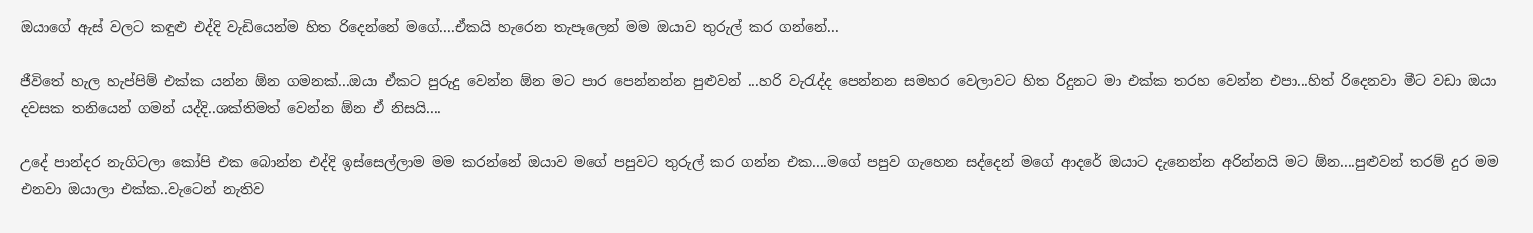ඔයාගේ ඇස් වලට කඳුළු එද්දි වැඩියෙන්ම හිත රිදෙන්නේ මගේ....ඒකයි හැරෙන තැපෑලෙන් මම ඔයාව තුරුල් කර ගන්නේ...

ජීවිතේ හැල හැප්පිම් එක්ක යන්න ඕන ගමනක්...ඔයා ඒකට පුරුදු වෙන්න ඕන මට පාර පෙන්නන්න පුළුවන් ...හරි වැරැද්ද පෙන්නන සමහර වෙලාවට හිත රිදුනට මා එක්ක තරහ වෙන්න එපා...හිත් රිදෙනවා මීට වඩා ඔයා දවසක තනියෙන් ගමන් යද්දි..ශක්තිමත් වෙන්න ඕන ඒ නිසයි....

උදේ පාන්දර නැගිටලා කෝපි එක බොන්න එද්දි ඉස්සෙල්ලාම මම කරන්නේ ඔයාව මගේ පපුවට තුරුල් කර ගන්න එක....මගේ පපුව ගැහෙන සද්දෙන් මගේ ආදරේ ඔයාට දැනෙන්න අරින්නයි මට ඕන....පුළුවන් තරම් දුර මම එනවා ඔයාලා එක්ක..වැටෙන් නැතිව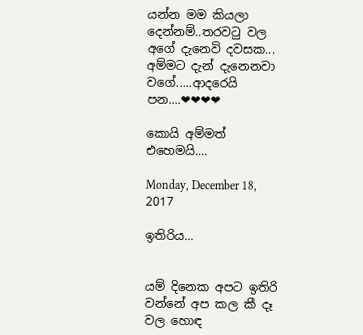යන්න මම කියලා දෙන්නම්..තරවටු වල අගේ දැනෙවි දවසක... අම්මට දැන් දැනෙනවා වගේ.....ආදරෙයි පන....❤❤❤❤

කොයි අම්මත් එහෙමයි....

Monday, December 18, 2017

ඉතිරිය...


යම් දිනෙක අපට ඉතිරි වන්නේ අප කල කී දෑ වල හොඳ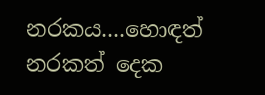නරකය....හොඳත් නරකත් දෙක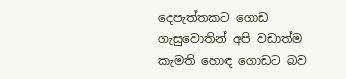දෙපැත්තකට ගොඩ ගැසුවොතින් අපි වඩාත්ම කැමති හොඳ ගොඩට බව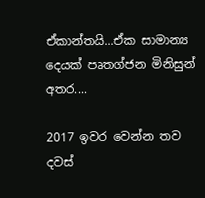ඒකාන්තයි...ඒක සාමාන්‍ය දෙයක් පෘතග්ජන මිනිසුන් අතර....

2017 ඉවර වෙන්න තව දවස්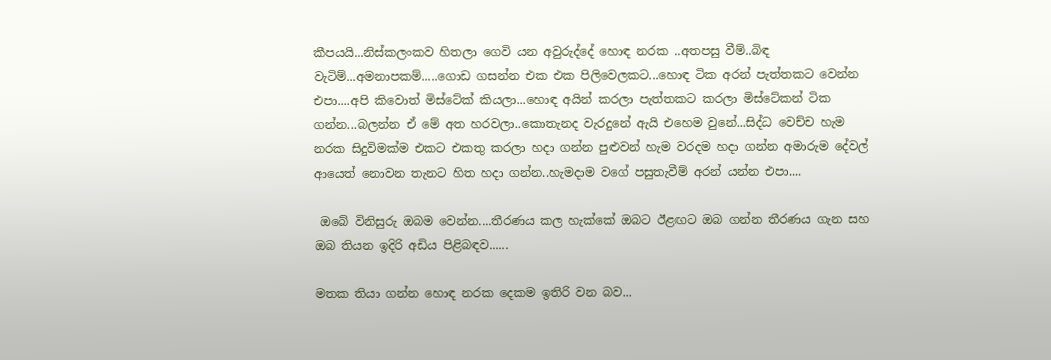කීපයයි...නිස්කලංකව හිතලා ගෙවි යන අවුරුද්දේ හොඳ නරක ..අතපසු වීම්..බිඳ වැටිම්...අමනාපකම්.....ගොඩ ගසන්න එක එක පිලිවෙලකට...හොඳ ටික අරන් පැත්තකට වෙන්න එපා....අපි කිවොත් මිස්ටේක් කියලා...හොඳ අයින් කරලා පැත්තකට කරලා මිස්ටේකන් ටික ගන්න...බලන්න ඒ මේ අත හරවලා..කොතැනද වැරදුනේ ඇයි එහෙම වුනේ...සිද්ධ වෙච්ච හැම නරක සිදුවිමක්ම එකට එකතු කරලා හදා ගන්න පුළුවන් හැම වරදම හදා ගන්න අමාරුම දේවල් ආයෙත් නොවන තැනට හිත හදා ගන්න..හැමදාම වගේ පසුතැවීම් අරන් යන්න එපා....

 ඔබේ විනිසුරු ඔබම වෙන්න....තීරණය කල හැක්කේ ඔබට ඊළඟට ඔබ ගන්න තීරණය ගැන සහ ඔබ තියන ඉදිරි අඩිය පිළිබඳව......

මතක තියා ගන්න හොඳ නරක දෙකම ඉතිරි වන බව...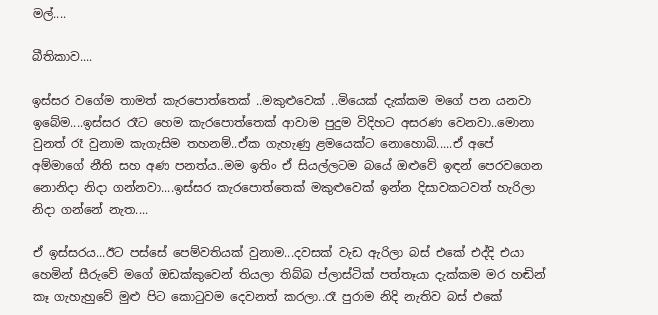මල්....

බීතිකාව....

ඉස්සර වගේම තාමත් කැරපොත්තෙක් ..මකුළුවෙක් ..මියෙක් දැක්කම මගේ පන යනවා ඉබේම....ඉස්සර රෑට හෙම කැරපොත්තෙක් ආවාම පුදුම විදිහට අසරණ වෙනවා..මොනා වුනත් රෑ වුනාම කැගැසිම තහනම්..ඒක ගැහැණු ළමයෙක්ට නොහොබි.....ඒ අපේ අම්මාගේ නීති සහ අණ පනත්ය..මම ඉතිං ඒ සියල්ලටම බයේ ඔළුවේ ඉඳන් පෙරවගෙන නොනිදා නිදා ගන්නවා....ඉස්සර කැරපොත්තෙක් මකුළුවෙක් ඉන්න දිසාවකටවත් හැරිලා නිදා ගන්නේ නැත....

ඒ ඉස්සරය...ඊට පස්සේ පෙම්වතියක් වුනාම...දවසක් වැඩ ඇරිලා බස් එකේ එද්දි එයා හෙමින් සීරුවේ මගේ ඔඩක්කුවෙන් තියලා තිබ්බ ප්ලාස්ටික් පත්තෑයා දැක්කම මර හඬින් කෑ ගැහැහුවේ මුළු පිට කොටුවම දෙවනත් කරලා..රෑ පුරාම නිදි නැතිව බස් එකේ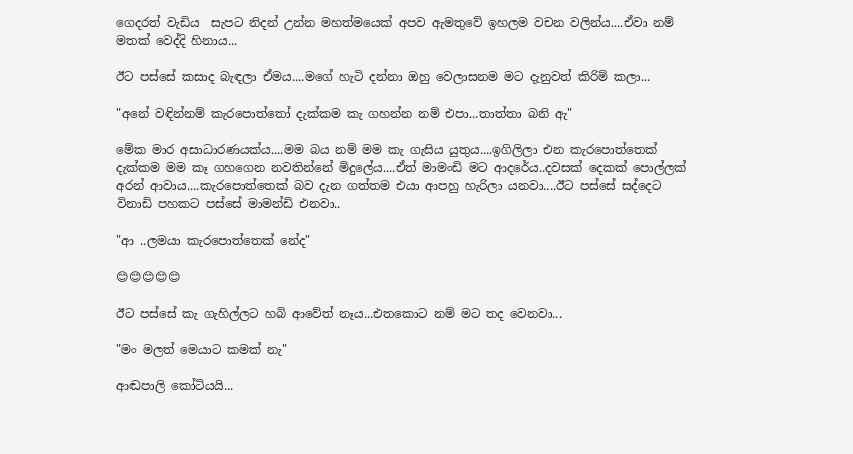ගෙදරත් වැඩිය  සැපට නිදන් උන්න මහත්මයෙක් අපව ඇමතුවේ ඉහලම වචන වලින්ය....ඒවා නම් මතක් වෙද්දි හිනාය...

ඊට පස්සේ කසාද බැඳලා ඒමය....මගේ හැටි දන්නා ඔහු වෙලාසනම මට දැනුවත් කිරිම් කලා...

"අනේ වඳින්නම් කැරපොත්තෝ දැක්කම කැ ගහන්න නම් එපා...තාත්තා බනි ඇ"

මේක මාර අසාධාරණයක්ය....මම බය නම් මම කැ ගැසිය යුතුය....ඉගිලිලා එන කැරපොත්තෙක්  දැක්කම මම කෑ ගහගෙන නවතින්නේ මිදුලේය....ඒත් මාමංඩි මට ආදරේය..දවසක් දෙකක් පොල්ලක් අරන් ආවාය....කැරපොත්තෙක් බව දැන ගත්තම එයා ආපහු හැරිලා යනවා....ඊට පස්සේ සද්දෙට විනාඩි පහකට පස්සේ මාමන්ඩි එනවා..

"ආ ..ලමයා කැරපොත්තෙක් නේද"

😊😊😊😊😊

ඊට පස්සේ කැ ගැහිල්ලට හබි ආවේත් නෑය...එතකොට නම් මට තද වෙනවා...

"මං මලත් මෙයාට කමක් නැ"

ආඬපාලි කෝටියයි...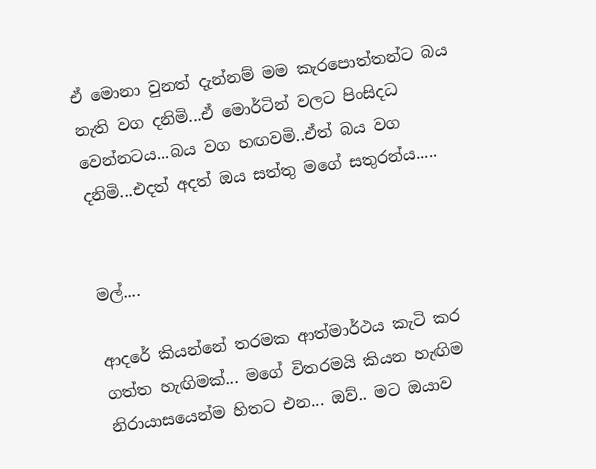ඒ මොනා වුනත් දැන්නම් මම කැරපොත්තන්ට බය නැති වග දනිමි...ඒ මොර්ටින් වලට පිංසිදධ වෙන්නටය...බය වග හඟවමි..ඒත් බය වග දනිමි...එදත් අදත් ඔය සත්තු මගේ සතුරන්ය.....


මල්....

ආදරේ කියන්නේ තරමක ආත්මාර්ථය කැටි කර ගත්ත හැඟිමක්... මගේ විතරමයි කියන හැඟිම නිරායාසයෙන්ම හිතට එන... ඔව්.. මට ඔයාව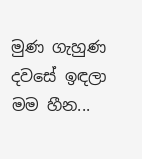මුණ ගැහුණ දවසේ ඉඳලා මම හීන...